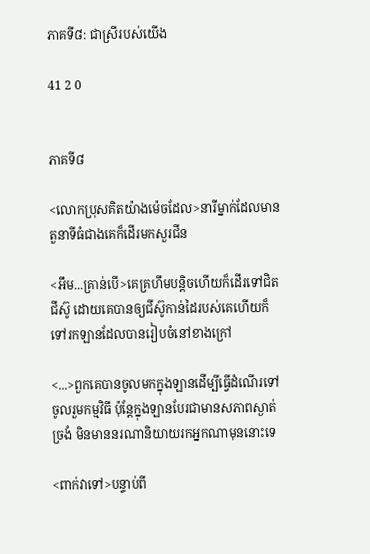ភាគទី៨: ជាស្រីរបស់យើង

41 2 0


ភាគទី៨

<លោកប្រុសគិតយ៉ាងម៉េចដែល>នារីម្នាក់ដែលមានតួនាទីធំជាងគេក៏ដើរមកសួរជីន

<អឹម...គ្រាន់បើ>គេគ្រហឹមបន្តិចហើយក៏ដើរទៅជិតជីស៊ូ ដោយគេបានឲ្យជីស៊ូកាន់ដៃរបស់គេហើយក៏ទៅរកឡានដែលបានរៀបចំនៅខាងក្រៅ

<...>ពួកគេបានចូលមកក្នុងឡានដើម្បីធ្វើដំណើរទៅចូលរួមកម្មវិធី ប៉ុន្តែក្នុងឡានបែរជាមានសភាពស្ងាត់ច្រងំ មិនមាននរណានិយាយរកអ្នកណាមុននោះទេ

<ពាក់វាទៅ>បន្ទាប់ពី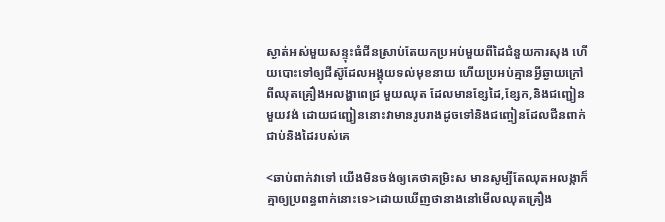ស្ងាត់អស់មួយសន្ទុះធំជីនស្រាប់តែយកប្រអប់មួយពីដៃជំនួយការសុង ហើយបោះទៅឲ្យជីស៊ូដែលអង្គុយទល់មុខនាយ ហើយប្រអប់គ្មានអ្វីឆ្ងាយក្រៅពីឈុតគ្រឿងអលង្ហាពេជ្រ មួយឈុត ដែលមានខ្សែដៃ,ខ្សែក,និងជញ្ជៀនមួយវង់ ដោយជញ្ជៀននោះវាមានរូបរាងដូចទៅនិងជញ្ចៀនដែលជីនពាក់ជាប់និងដៃរបស់គេ

<ឆាប់ពាក់វាទៅ យើងមិនចង់ឲ្យគេថាគម្រិះស មានសូម្បីតែឈុតអលង្កាក៏គ្មាឲ្យប្រពន្ធពាក់នោះទេ>ដោយឃើញថានាងនៅមើលឈុតគ្រឿង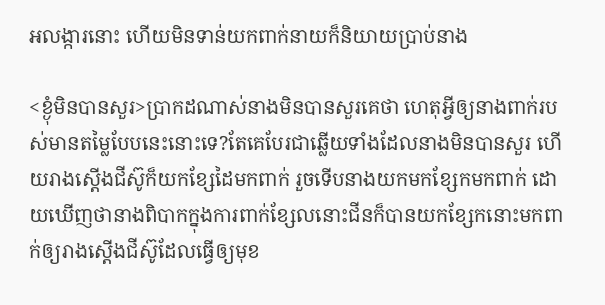អលង្ការនោះ ហើយមិនទាន់យកពាក់នាយក៏និយាយប្រាប់នាង

<ខ្ងុំមិនបានសួរ>ប្រាកដណាស់នាងមិនបានសួរគេថា ហេតុអ្វីឲ្យនាងពាក់របស់មានតម្លៃបែបនេះនោះទេ?តែគេបែរជាឆ្លើយទាំងដែលនាងមិនបានសួរ ហើយរាងស្តើងជីស៊ូក៏យកខ្សែដៃមកពាក់ រួចទើបនាងយកមកខ្សែកមកពាក់ ដោយឃើញថានាងពិបាកក្នុងការពាក់ខ្សែលនោះជីនក៏បានយកខ្សែកនោះមកពាក់ឲ្យរាងស្តើងជីស៊ូដែលធ្វើឲ្យមុខ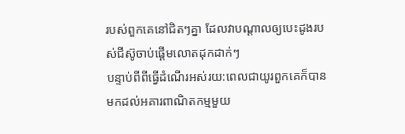របស់ពួកគេនៅជិតៗគ្នា ដែលវាបណ្តាលឲ្យបេះដូងរបស់ជីស៊ូចាប់ផ្តើមលោតដុកដាក់ៗ
បន្ទាប់ពីពីធ្វើដំណើរអស់រយ:ពេលជាយូរពួកគេក៏បានមកដល់អគារពាណិតកម្មមួយ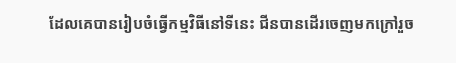ដែលគេបានរៀបចំធ្វើកម្មវិធីនៅទីនេះ ជីនបានដើរចេញមកក្រៅរួច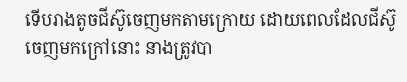ទើបរាងតូចជីស៊ូចេញមកតាមក្រោយ ដោយពេលដែលជីស៊ូចេញមកក្រៅនោះ នាងត្រូវបា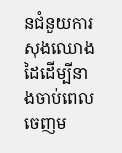នជំនួយការសុងឈោងដៃដើម្បីនាងចាប់ពេលចេញម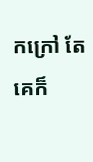កក្រៅ តែគេក៏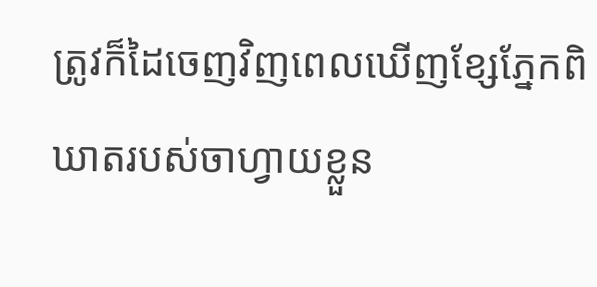ត្រូវក៏ដៃចេញវិញពេលឃើញខ្សែភ្នែកពិឃាតរបស់ចាហ្វាយខ្លួន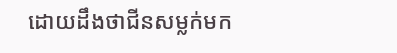ដោយដឹងថាជីនសម្លក់មក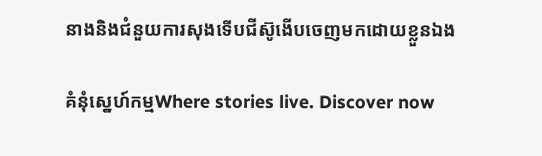នាងនិងជំនួយការសុងទើបជីស៊ូងើបចេញមកដោយខ្លួនឯង

គំនុំស្នេហ៍កម្មWhere stories live. Discover now